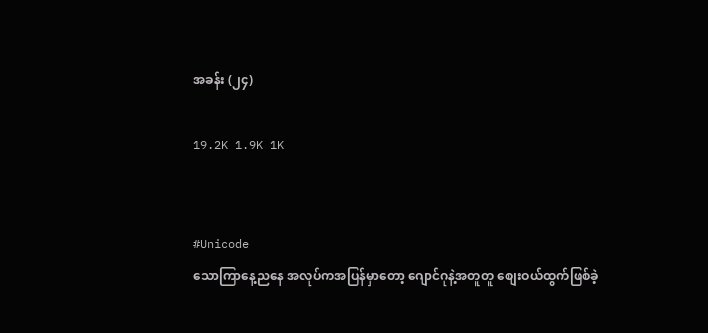အခန်း (၂၄)

19.2K 1.9K 1K


#Unicode
သောကြာနေ့ညနေ အလုပ်ကအပြန်မှာတော့ ဂျောင်ဂုနဲ့အတူတူ စျေးဝယ်ထွက်ဖြစ်ခဲ့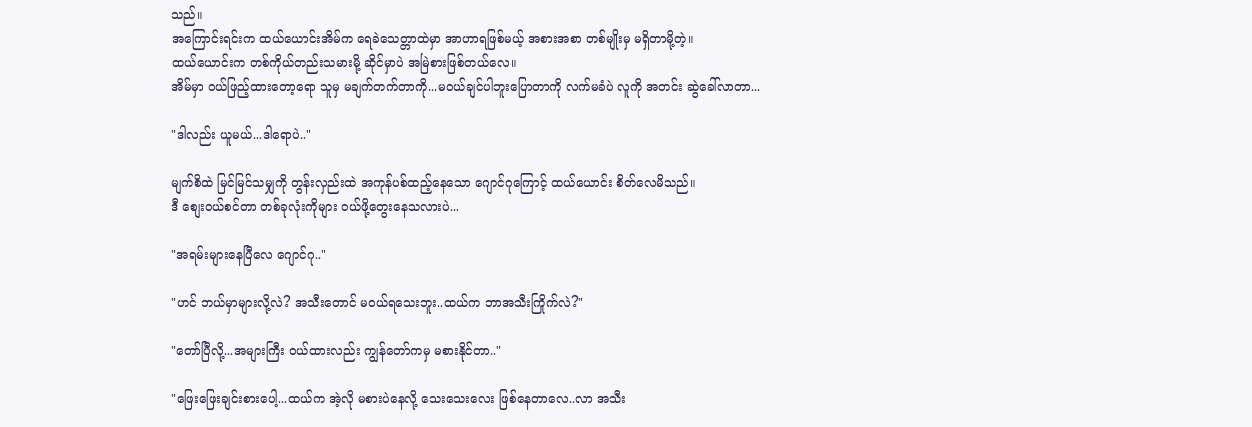သည်။
အကြောင်းရင်းက ထယ်ယောင်းအိမ်က ရေခဲသေတ္တာထဲမှာ အာဟာရဖြစ်မယ့် အစားအစာ တစ်မျိုးမှ မရှိတာမို့တဲ့။
ထယ်ယောင်းက တစ်ကိုယ်တည်းသမားမို့ ဆိုင်မှာပဲ အမြဲစားဖြစ်တယ်လေ။
အိမ်မှာ ဝယ်ဖြည့်ထားတော့ရော သူမှ မချက်တက်တာကို...မဝယ်ချင်ပါဘူးပြောတာကို လက်မခံပဲ လူကို အတင်း ဆွဲခေါ်လာတာ...

"ဒါလည်း ယူမယ်...ဒါရောပဲ.."

မျက်စိထဲ မြင်မြင်သမျှကို တွန်းလှည်းထဲ အကုန်ပစ်ထည့်နေသော ဂျောင်ဂုကြောင့် ထယ်ယောင်း စိတ်လေမိသည်။
ဒီ စျေးဝယ်စင်တာ တစ်ခုလုံးကိုများ ဝယ်ဖို့တွေးနေသလားပဲ...

"အရမ်းများနေပြီလေ ဂျောင်ဂု.."

"ဟင် ဘယ်မှာများလို့လဲ? အသီးတောင် မဝယ်ရသေးဘူး..ထယ်က ဘာအသီးကြိုက်လဲ?"

"တော်ပြီလို့...အများကြီး ဝယ်ထားလည်း ကျွန်တော်ကမှ မစားနိုင်တာ.."

"ဖြေးဖြေးချင်းစားပေါ့...ထယ်က အဲ့လို မစားပဲနေလို့ သေးသေးလေး ဖြစ်နေတာလေ..လာ အသီး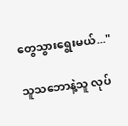တွေသွားရွေးမယ်..."

သူသဘောနဲ့သူ လုပ်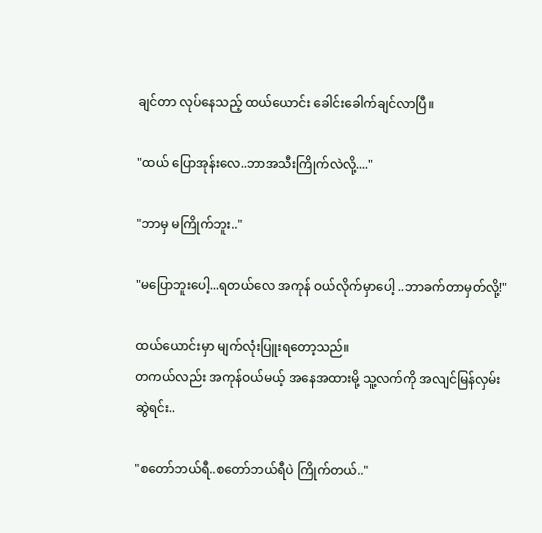ချင်တာ လုပ်နေသည့် ထယ်ယောင်း ခေါင်းခေါက်ချင်လာပြီ။

"ထယ် ပြောအုန်းလေ..ဘာအသီးကြိုက်လဲလို့...."

"ဘာမှ မကြိုက်ဘူး.."

"မပြောဘူးပေါ့...ရတယ်လေ အကုန် ဝယ်လိုက်မှာပေါ့ ..ဘာခက်တာမှတ်လို့!"

ထယ်ယောင်းမှာ မျက်လုံးပြူးရတော့သည်။
တကယ်လည်း အကုန်ဝယ်မယ့် အနေအထားမို့ သူ့လက်ကို အလျင်မြန်လှမ်းဆွဲရင်း..

"စတော်ဘယ်ရီ..စတော်ဘယ်ရီပဲ ကြိုက်တယ်.."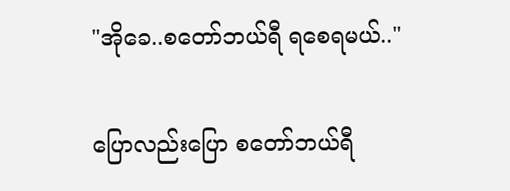"အိုခေ..စတော်ဘယ်ရီ ရစေရမယ်.."

ပြောလည်းပြော စတော်ဘယ်ရီ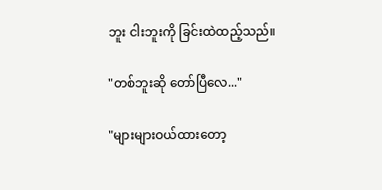ဘူး ငါးဘူးကို ခြင်းထဲထည့်သည်။

"တစ်ဘူးဆို တော်ပြီလေ..."

"များများဝယ်ထားတော့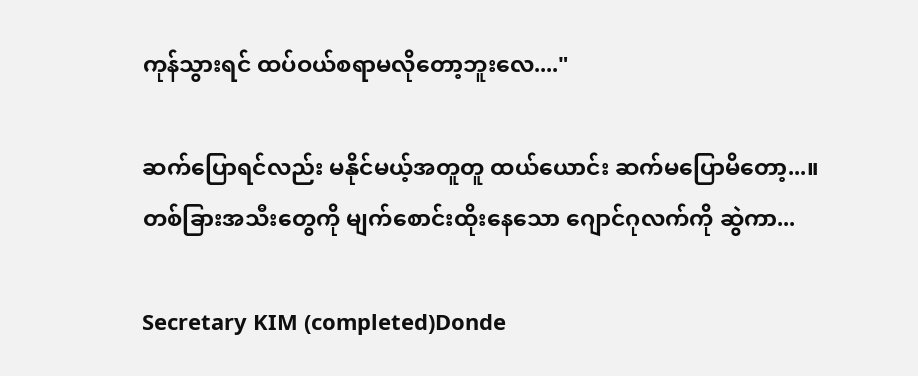ကုန်သွားရင် ထပ်ဝယ်စရာမလိုတော့ဘူးလေ...."

ဆက်ပြောရင်လည်း မနိုင်မယ့်အတူတူ ထယ်ယောင်း ဆက်မပြောမိတော့...။
တစ်ခြားအသီးတွေကို မျက်စောင်းထိုးနေသော ဂျောင်ဂုလက်ကို ဆွဲကာ...

Secretary KIM (completed)Donde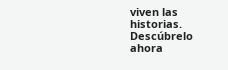viven las historias. Descúbrelo ahora